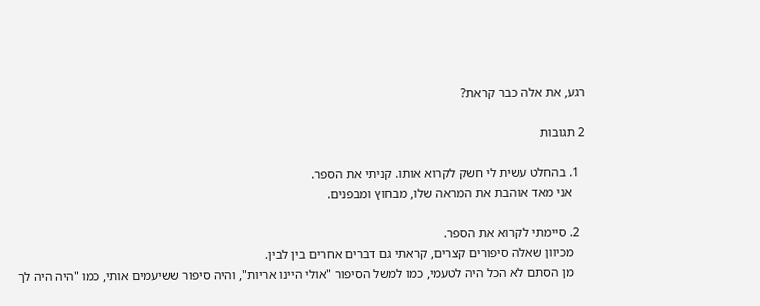רגע, את אלה כבר קראת?

2 תגובות

  1. בהחלט עשית לי חשק לקרוא אותו. קניתי את הספר.
    אני מאד אוהבת את המראה שלו, מבחוץ ומבפנים.

  2. סיימתי לקרוא את הספר.
    מכיוון שאלה סיפורים קצרים, קראתי גם דברים אחרים בין לבין.
    מן הסתם לא הכל היה לטעמי, כמו למשל הסיפור "אולי היינו אריות", והיה סיפור ששיעמים אותי, כמו "היה היה לך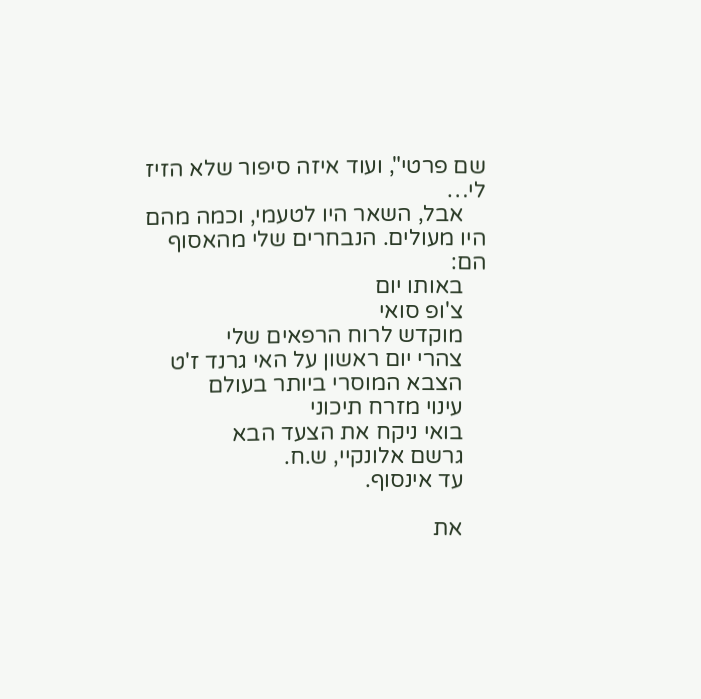שם פרטי", ועוד איזה סיפור שלא הזיז לי…
    אבל, השאר היו לטעמי, וכמה מהם היו מעולים. הנבחרים שלי מהאסוף הם:
    באותו יום
    צ'ופ סואי
    מוקדש לרוח הרפאים שלי
    צהרי יום ראשון על האי גרנד ז'ט
    הצבא המוסרי ביותר בעולם
    עינוי מזרח תיכוני
    בואי ניקח את הצעד הבא
    גרשם אלונקיי, ש.ח.
    עד אינסוף.

    את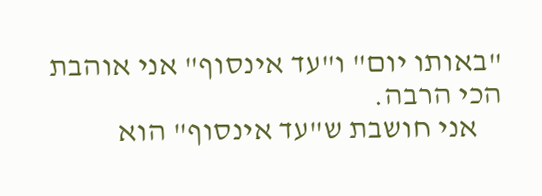"באותו יום" ו"עד אינסוף" אני אוהבת הכי הרבה.
    אני חושבת ש"עד אינסוף" הוא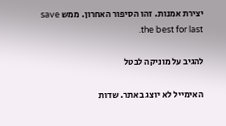יצירת אמנות. זהו הסיפור האחרון. ממש save the best for last.

להגיב על מוניקה לבטל

האימייל לא יוצג באתר. שדות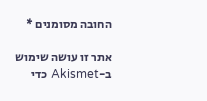החובה מסומנים *

אתר זו עושה שימוש ב-Akismet כדי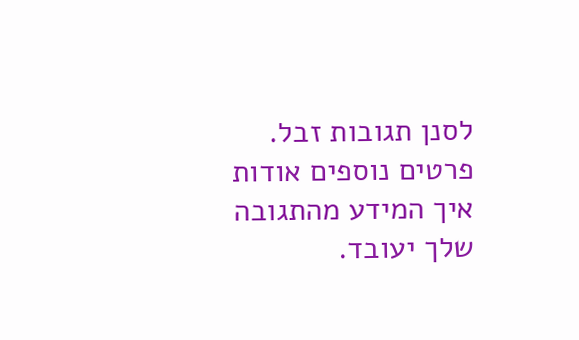לסנן תגובות זבל. פרטים נוספים אודות איך המידע מהתגובה שלך יעובד.